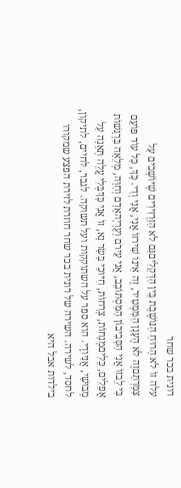רונית בכר שחר
עלה זוֹ לֹא הָרוּחַ הַנּוֹשֶׁבֶת בֵּין הַדְּקָלִיםגַּם לֹא הַזַּרְזִירִים שֶׁיּוֹשְׁבִים עַל צַמַּרְתָּםזֶה לֹא הֶעָנָן הַמַּמְטִיר, זֶה אֵינוֹ שִׁירזוֹ אֲנִי, אֲנִי וְדַי. כָּךְ, כָּל עוֹד פּוֹעֵם בִּי לֵבזוֹ אֲנִי הַסְּבִיבוֹן הַמִּסְתּוֹבֵב, אֲנִי עֵירֹם וְעֶרְיָהאָדָם וְחַוָּה, מְלֵאָה בִּרְגָשׁוֹת אֲפֵלִים, כֵּלִיםמְנָחוֹת, צְרָחוֹת, חִיּוּכֵי בָּשָׂר נָא, זוֹ אֲנִי כָּךְבְּלִי עֲלֵה תְּאֵנָה עַל מְבוּשַׁי, אֲנִיודְַי. הוא ספר על השתוקקות ועל תשוקה. לגבר, לחיים, לתיקון, לחסד, לשירה. השירה של רונית בכר שחר חוזרת לזירת הפצע שמקורו בילדות אבל היא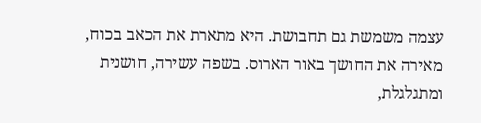עצמה משמשת גם תחבושת. היא מתארת את הכאב בכוח, מאירה את החושך באור הארוס. בשפה עשירה, חושנית ומתגלגלת,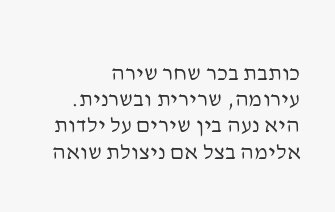כותבת בכר שחר שירה עירומה, שרירית ובשרנית. היא נעה בין שירים על ילדות אלימה בצל אם ניצולת שואה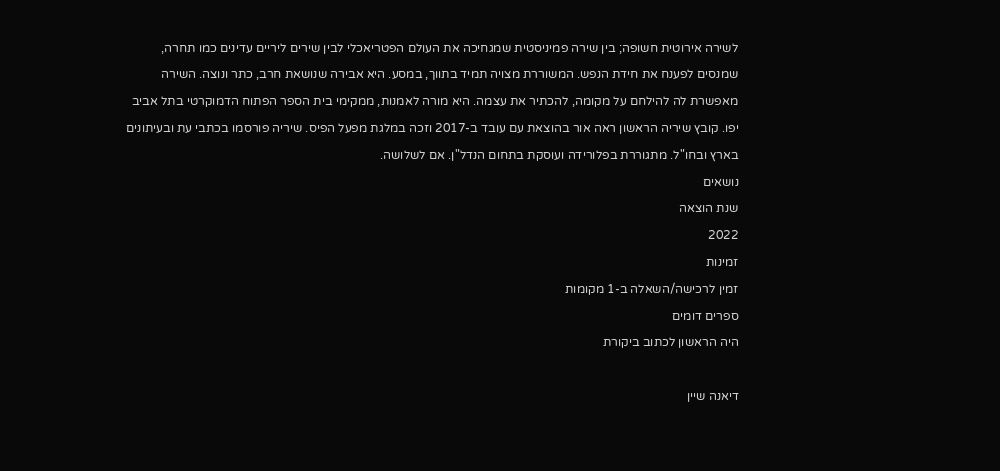לשירה אירוטית חשופה; בין שירה פמיניסטית שמגחיכה את העולם הפטריאכלי לבין שירים ליריים עדינים כמו תחרה, שמנסים לפענח את חידת הנפש. המשוררת מצויה תמיד בתווך, במסע. היא אבירה שנושאת חרב, כתר ונוצה. השירה מאפשרת לה להילחם על מקומה, להכתיר את עצמה. היא מורה לאמנות, ממקימי בית הספר הפתוח הדמוקרטי בתל אביב יפו. קובץ שיריה הראשון ראה אור בהוצאת עם עובד ב-2017 וזכה במלגת מפעל הפיס. שיריה פורסמו בכתבי עת ובעיתונים בארץ ובחו"ל. מתגוררת בפלורידה ועוסקת בתחום הנדל"ן. אם לשלושה.
נושאים
שנת הוצאה
2022
זמינות
זמין לרכישה/השאלה ב-1 מקומות
ספרים דומים
היה הראשון לכתוב ביקורת

דיאנה שיין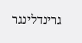גרינדלינגר